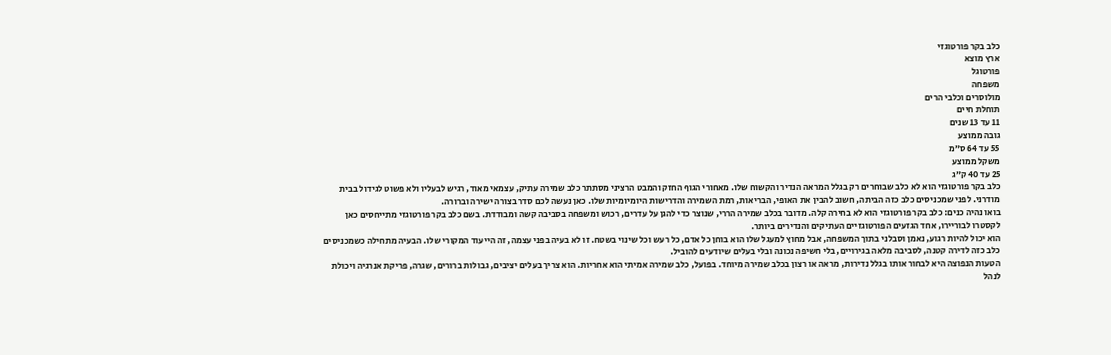כלב בקר פורטוגזי
ארץ מוצא
פורטוגל
משפחה
מולוסרים וכלבי הרים
תוחלת חיים
11 עד 13 שנים
גובה ממוצע
55 עד 64 ס״מ
משקל ממוצע
25 עד 40 ק״ג
כלב בקר פורטוגזי הוא לא כלב שבוחרים רק בגלל המראה הנדיר והקשוח שלו. מאחורי הגוף החזק והמבט הרציני מסתתר כלב שמירה עתיק, עצמאי מאוד, רגיש לבעליו ולא פשוט לגידול בבית מודרני. לפני שמכניסים כלב כזה הביתה, חשוב להבין את האופי, הבריאות, רמת השמירה והדרישות היומיומיות שלו. כאן נעשה לכם סדר בצורה ישירה וברורה.
בואו נהיה כנים: כלב בקר פורטוגזי הוא לא בחירה קלה. מדובר בכלב שמירה הררי, שנוצר כדי להגן על עדרים, רכוש ומשפחה בסביבה קשה ומבודדת. בשם כלב בקר פורטוגזי מתייחסים כאן לקסטרו לבוריירו, אחד הגזעים הפורטוגזיים העתיקים והנדירים ביותר.
הוא יכול להיות רגוע, נאמן וסבלני בתוך המשפחה, אבל מחוץ למעגל שלו הוא בוחן כל אדם, כל רעש וכל שינוי בשטח. זו לא בעיה בפני עצמה, זה הייעוד המקורי שלו. הבעיה מתחילה כשמכניסים כלב כזה לדירה קטנה, לסביבה מלאה בגירויים, בלי חשיפה נכונה ובלי בעלים שיודעים להוביל.
הטעות הנפוצה היא לבחור אותו בגלל נדירות, מראה או רצון בכלב שמירה מיוחד. בפועל, כלב שמירה אמיתי הוא אחריות. הוא צריך בעלים יציבים, גבולות ברורים, שגרה, פריקת אנרגיה ויכולת לנהל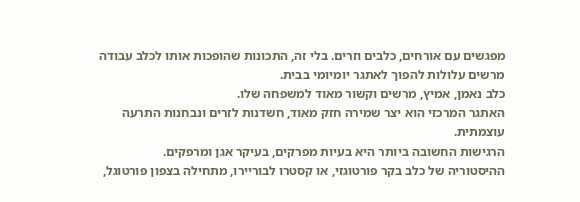מפגשים עם אורחים, כלבים וזרים. בלי זה, התכונות שהופכות אותו לכלב עבודה מרשים עלולות להפוך לאתגר יומיומי בבית.
כלב נאמן, אמיץ, מרשים וקשור מאוד למשפחה שלו.
האתגר המרכזי הוא יצר שמירה חזק מאוד, חשדנות לזרים ונבחנות התרעה עוצמתית.
הרגישות החשובה ביותר היא בעיות מפרקים, בעיקר אגן ומרפקים.
ההיסטוריה של כלב בקר פורטוגזי, או קסטרו לבוריירו, מתחילה בצפון פורטוגל,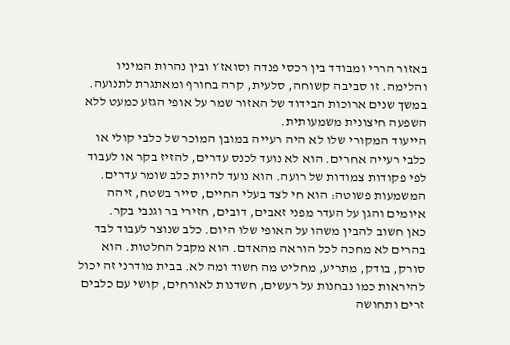באזור הררי ומבודד בין רכסי פנדה וסואז׳ו ובין נהרות המיניו והלימה. זו סביבה קשוחה, סלעית, קרה בחורף ומאתגרת לתנועה. במשך שנים ארוכות הבידוד של האזור שמר על אופי הגזע כמעט ללא השפעה חיצונית משמעותית.
הייעוד המקורי שלו לא היה רעייה במובן המוכר של כלבי קולי או כלבי רעייה אחרים. הוא לא נועד לכנס עדרים, להזיז בקר או לעבוד לפי פקודות צמודות של רועה. הוא נועד להיות כלב שומר עדרים. המשמעות פשוטה: הוא חי לצד בעלי החיים, סייר בשטח, זיהה איומים והגן על העדר מפני זאבים, דובים, חזירי בר וגנבי בקר.
כאן חשוב להבין משהו על האופי שלו היום. כלב שנוצר לעבוד לבד בהרים לא מחכה לכל הוראה מהאדם. הוא מקבל החלטות. הוא סורק, בודק, מתריע, מחליט מה חשוד ומה לא. בבית מודרני זה יכול להיראות כמו נבחנות על רעשים, חשדנות לאורחים, קושי עם כלבים זרים ותחושה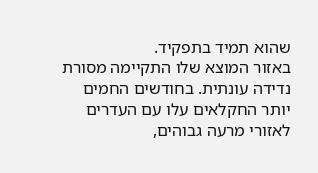שהוא תמיד בתפקיד.
באזור המוצא שלו התקיימה מסורת נדידה עונתית. בחודשים החמים יותר החקלאים עלו עם העדרים לאזורי מרעה גבוהים,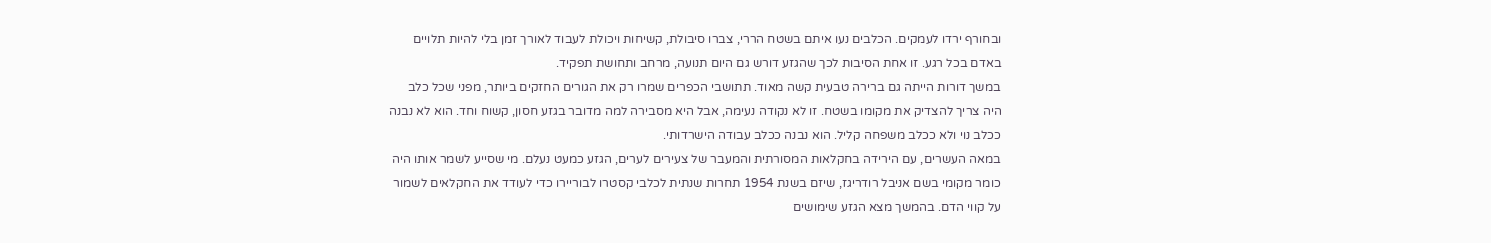ובחורף ירדו לעמקים. הכלבים נעו איתם בשטח הררי, צברו סיבולת, קשיחות ויכולת לעבוד לאורך זמן בלי להיות תלויים באדם בכל רגע. זו אחת הסיבות לכך שהגזע דורש גם היום תנועה, מרחב ותחושת תפקיד.
במשך דורות הייתה גם ברירה טבעית קשה מאוד. תתושבי הכפרים שמרו רק את הגורים החזקים ביותר, מפני שכל כלב היה צריך להצדיק את מקומו בשטח. זו לא נקודה נעימה, אבל היא מסבירה למה מדובר בגזע חסון, קשוח וחד. הוא לא נבנה ככלב נוי ולא ככלב משפחה קליל. הוא נבנה ככלב עבודה הישרדותי.
במאה העשרים, עם הירידה בחקלאות המסורתית והמעבר של צעירים לערים, הגזע כמעט נעלם. מי שסייע לשמר אותו היה כומר מקומי בשם אניבל רודריגז, שיזם בשנת 1954 תחרות שנתית לכלבי קסטרו לבוריירו כדי לעודד את החקלאים לשמור על קווי הדם. בהמשך מצא הגזע שימושים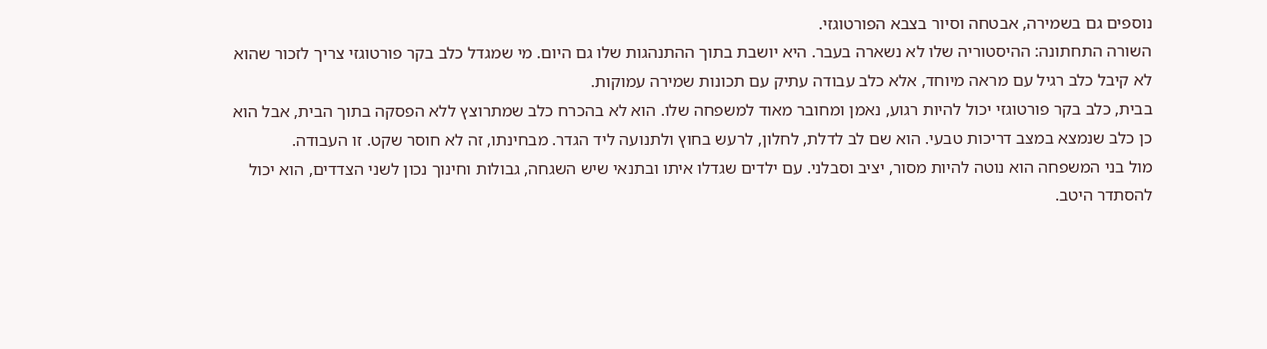נוספים גם בשמירה, אבטחה וסיור בצבא הפורטוגזי.
השורה התחתונה: ההיסטוריה שלו לא נשארה בעבר. היא יושבת בתוך ההתנהגות שלו גם היום. מי שמגדל כלב בקר פורטוגזי צריך לזכור שהוא לא קיבל כלב רגיל עם מראה מיוחד, אלא כלב עבודה עתיק עם תכונות שמירה עמוקות.
בבית, כלב בקר פורטוגזי יכול להיות רגוע, נאמן ומחובר מאוד למשפחה שלו. הוא לא בהכרח כלב שמתרוצץ ללא הפסקה בתוך הבית, אבל הוא כן כלב שנמצא במצב דריכות טבעי. הוא שם לב לדלת, לחלון, לרעש בחוץ ולתנועה ליד הגדר. מבחינתו, זה לא חוסר שקט. זו העבודה.
מול בני המשפחה הוא נוטה להיות מסור, יציב וסבלני. עם ילדים שגדלו איתו ובתנאי שיש השגחה, גבולות וחינוך נכון לשני הצדדים, הוא יכול להסתדר היטב.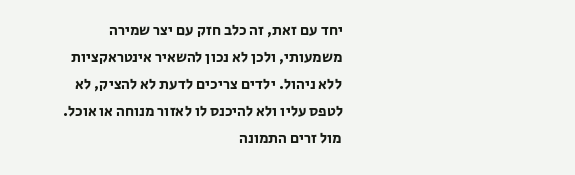יחד עם זאת, זה כלב חזק עם יצר שמירה משמעותי, ולכן לא נכון להשאיר אינטראקציות ללא ניהול. ילדים צריכים לדעת לא להציק, לא לטפס עליו ולא להיכנס לו לאזור מנוחה או אוכל.
מול זרים התמונה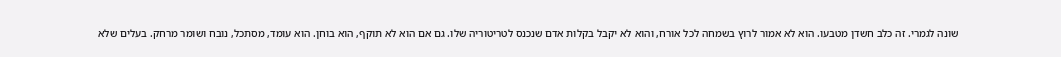שונה לגמרי. זה כלב חשדן מטבעו. הוא לא אמור לרוץ בשמחה לכל אורח, והוא לא יקבל בקלות אדם שנכנס לטריטוריה שלו. גם אם הוא לא תוקף, הוא בוחן. הוא עומד, מסתכל, נובח ושומר מרחק. בעלים שלא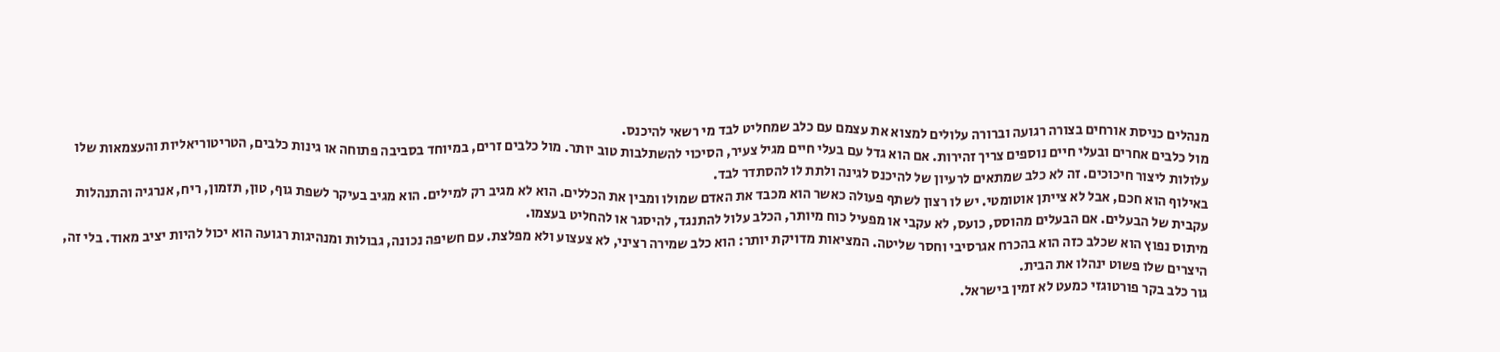מנהלים כניסת אורחים בצורה רגועה וברורה עלולים למצוא את עצמם עם כלב שמחליט לבד מי רשאי להיכנס.
מול כלבים אחרים ובעלי חיים נוספים צריך זהירות. אם הוא גדל עם בעלי חיים מגיל צעיר, הסיכוי להשתלבות טוב יותר. מול כלבים זרים, במיוחד בסביבה פתוחה או גינות כלבים, הטריטוריאליות והעצמאות שלו עלולות ליצור חיכוכים. זה לא כלב שמתאים לרעיון של להיכנס לגינה ולתת לו להסתדר לבד.
באילוף הוא חכם, אבל לא צייתן אוטומטי. יש לו רצון לשתף פעולה כאשר הוא מכבד את האדם שמולו ומבין את הכללים. הוא לא מגיב רק למילים. הוא מגיב בעיקר לשפת גוף, טון, תזמון, ריח, אנרגיה והתנהלות עקבית של הבעלים. אם הבעלים מהוסס, כועס, לא עקבי או מפעיל כוח מיותר, הכלב עלול להתנגד, להיסגר או להחליט בעצמו.
מיתוס נפוץ הוא שכלב כזה הוא בהכרח אגרסיבי וחסר שליטה. המציאות מדויקת יותר: הוא כלב שמירה רציני, לא צעצוע ולא מפלצת. עם חשיפה נכונה, גבולות ומנהיגות רגועה הוא יכול להיות יציב מאוד. בלי זה, היצרים שלו פשוט ינהלו את הבית.
גור כלב בקר פורטוגזי כמעט לא זמין בישראל.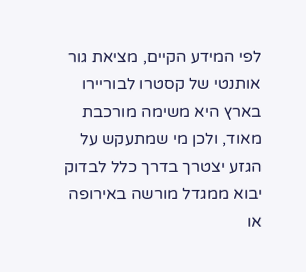לפי המידע הקיים, מציאת גור אותנטי של קסטרו לבוריירו בארץ היא משימה מורכבת מאוד, ולכן מי שמתעקש על הגזע יצטרך בדרך כלל לבדוק יבוא ממגדל מורשה באירופה או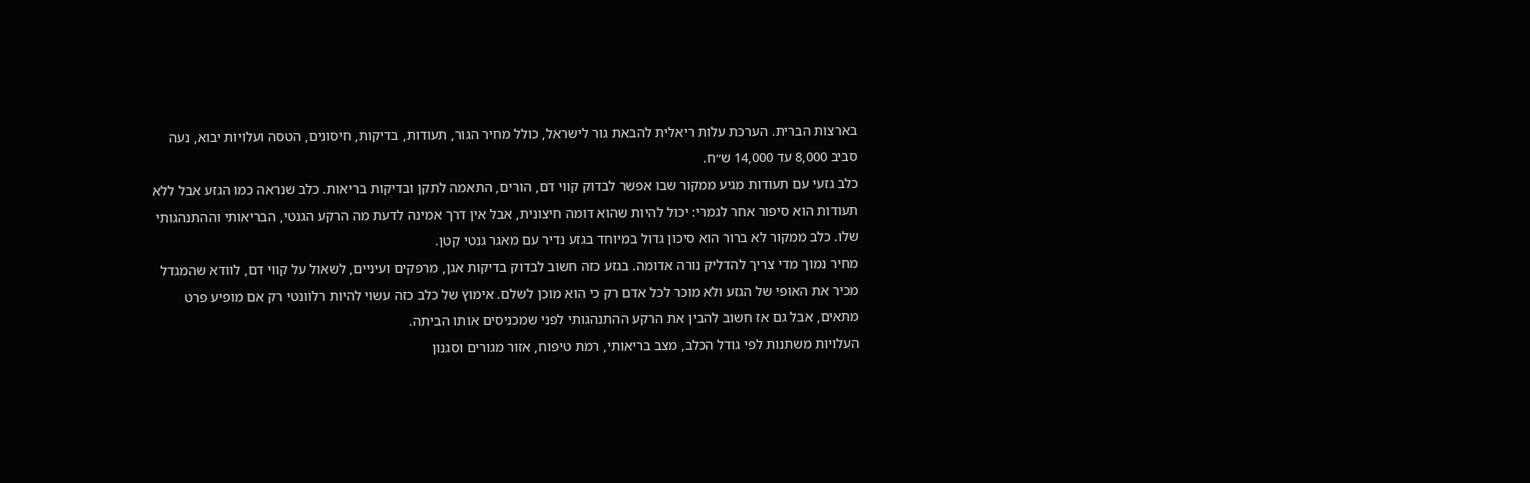בארצות הברית. הערכת עלות ריאלית להבאת גור לישראל, כולל מחיר הגור, תעודות, בדיקות, חיסונים, הטסה ועלויות יבוא, נעה סביב 8,000 עד 14,000 ש״ח.
כלב גזעי עם תעודות מגיע ממקור שבו אפשר לבדוק קווי דם, הורים, התאמה לתקן ובדיקות בריאות. כלב שנראה כמו הגזע אבל ללא תעודות הוא סיפור אחר לגמרי: יכול להיות שהוא דומה חיצונית, אבל אין דרך אמינה לדעת מה הרקע הגנטי, הבריאותי וההתנהגותי שלו. כלב ממקור לא ברור הוא סיכון גדול במיוחד בגזע נדיר עם מאגר גנטי קטן.
מחיר נמוך מדי צריך להדליק נורה אדומה. בגזע כזה חשוב לבדוק בדיקות אגן, מרפקים ועיניים, לשאול על קווי דם, לוודא שהמגדל מכיר את האופי של הגזע ולא מוכר לכל אדם רק כי הוא מוכן לשלם. אימוץ של כלב כזה עשוי להיות רלוונטי רק אם מופיע פרט מתאים, אבל גם אז חשוב להבין את הרקע ההתנהגותי לפני שמכניסים אותו הביתה.
העלויות משתנות לפי גודל הכלב, מצב בריאותי, רמת טיפוח, אזור מגורים וסגנון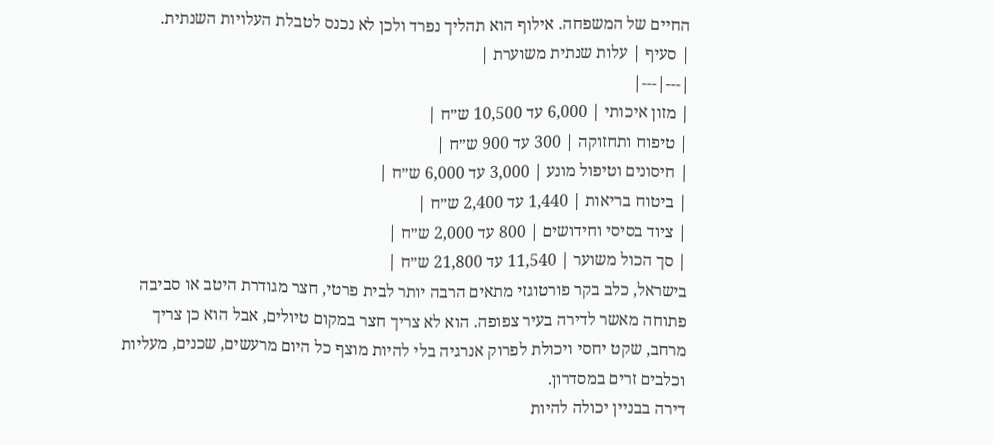החיים של המשפחה. אילוף הוא תהליך נפרד ולכן לא נכנס לטבלת העלויות השנתית.
| סעיף | עלות שנתית משוערת |
|---|---|
| מזון איכותי | 6,000 עד 10,500 ש״ח |
| טיפוח ותחזוקה | 300 עד 900 ש״ח |
| חיסונים וטיפול מונע | 3,000 עד 6,000 ש״ח |
| ביטוח בריאות | 1,440 עד 2,400 ש״ח |
| ציוד בסיסי וחידושים | 800 עד 2,000 ש״ח |
| סך הכול משוער | 11,540 עד 21,800 ש״ח |
בישראל, כלב בקר פורטוגזי מתאים הרבה יותר לבית פרטי, חצר מגודרת היטב או סביבה פתוחה מאשר לדירה בעיר צפופה. הוא לא צריך חצר במקום טיולים, אבל הוא כן צריך מרחב, שקט יחסי ויכולת לפרוק אנרגיה בלי להיות מוצף כל היום מרעשים, שכנים, מעליות וכלבים זרים במסדרון.
דירה בבניין יכולה להיות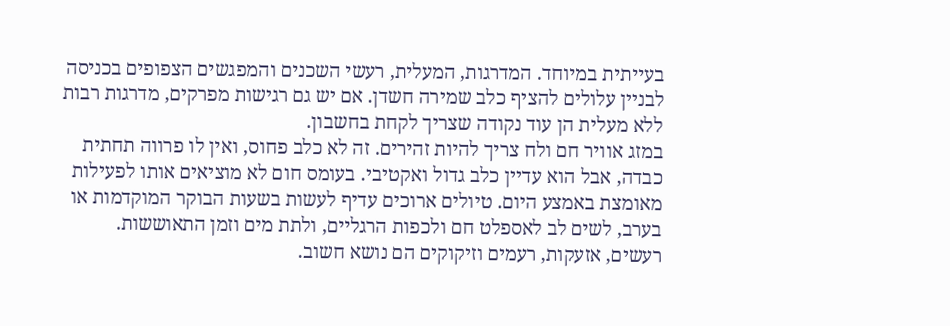בעייתית במיוחד. המדרגות, המעלית, רעשי השכנים והמפגשים הצפופים בכניסה לבניין עלולים להציף כלב שמירה חשדן. אם יש גם רגישות מפרקים, מדרגות רבות ללא מעלית הן עוד נקודה שצריך לקחת בחשבון.
במזג אוויר חם ולח צריך להיות זהירים. זה לא כלב פחוס, ואין לו פרווה תחתית כבדה, אבל הוא עדיין כלב גדול ואקטיבי. בעומס חום לא מוציאים אותו לפעילות מאומצת באמצע היום. טיולים ארוכים עדיף לעשות בשעות הבוקר המוקדמות או בערב, לשים לב לאספלט חם ולכפות הרגליים, ולתת מים וזמן התאוששות.
רעשים, אזעקות, רעמים וזיקוקים הם נושא חשוב.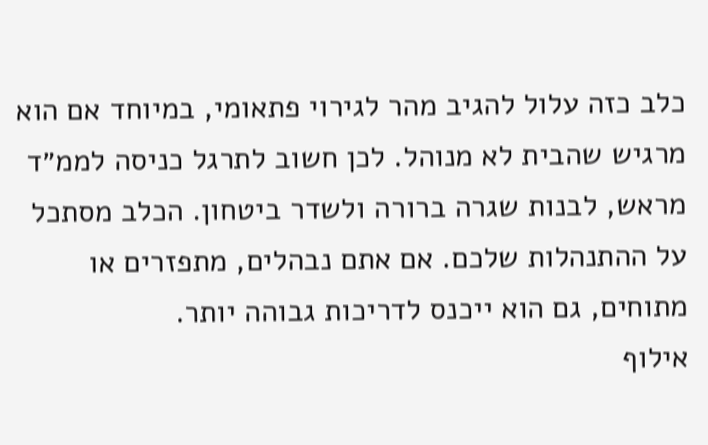כלב כזה עלול להגיב מהר לגירוי פתאומי, במיוחד אם הוא מרגיש שהבית לא מנוהל. לכן חשוב לתרגל כניסה לממ״ד מראש, לבנות שגרה ברורה ולשדר ביטחון. הכלב מסתכל על ההתנהלות שלכם. אם אתם נבהלים, מתפזרים או מתוחים, גם הוא ייכנס לדריכות גבוהה יותר.
אילוף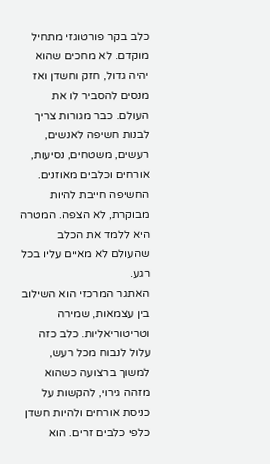כלב בקר פורטוגזי מתחיל מוקדם. לא מחכים שהוא יהיה גדול, חזק וחשדן ואז מנסים להסביר לו את העולם. כבר מגורות צריך לבנות חשיפה לאנשים, רעשים, משטחים, נסיעות, אורחים וכלבים מאוזנים. החשיפה חייבת להיות מבוקרת, לא הצפה. המטרה היא ללמד את הכלב שהעולם לא מאיים עליו בכל רגע.
האתגר המרכזי הוא השילוב בין עצמאות, שמירה וטריטוריאליות. כלב כזה עלול לנבוח מכל רעש, למשוך ברצועה כשהוא מזהה גירוי, להקשות על כניסת אורחים ולהיות חשדן כלפי כלבים זרים. הוא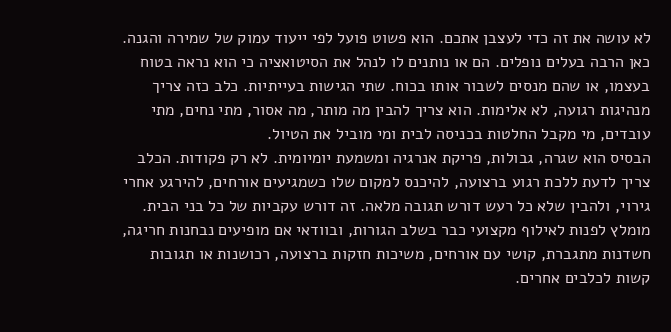לא עושה את זה כדי לעצבן אתכם. הוא פשוט פועל לפי ייעוד עמוק של שמירה והגנה.
כאן הרבה בעלים נופלים. הם או נותנים לו לנהל את הסיטואציה כי הוא נראה בטוח בעצמו, או שהם מנסים לשבור אותו בכוח. שתי הגישות בעייתיות. כלב כזה צריך מנהיגות רגועה, לא אלימות. הוא צריך להבין מה מותר, מה אסור, מתי נחים, מתי עובדים, מי מקבל החלטות בכניסה לבית ומי מוביל את הטיול.
הבסיס הוא שגרה, גבולות, פריקת אנרגיה ומשמעת יומיומית. לא רק פקודות. הכלב צריך לדעת ללכת רגוע ברצועה, להיכנס למקום שלו כשמגיעים אורחים, להירגע אחרי גירוי, ולהבין שלא כל רעש דורש תגובה מלאה. זה דורש עקביות של כל בני הבית.
מומלץ לפנות לאילוף מקצועי כבר בשלב הגורות, ובוודאי אם מופיעים נבחנות חריגה, חשדנות מתגברת, קושי עם אורחים, משיכות חזקות ברצועה, רכושנות או תגובות קשות לכלבים אחרים.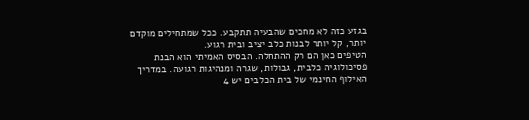בגזע כזה לא מחכים שהבעיה תתקבע. ככל שמתחילים מוקדם יותר, קל יותר לבנות כלב יציב ובית רגוע.
הטיפים כאן הם רק ההתחלה. הבסיס האמיתי הוא הבנת פסיכולוגיה כלבית, גבולות, שגרה ומנהיגות רגועה. במדריך האילוף החינמי של בית הכלבים יש 4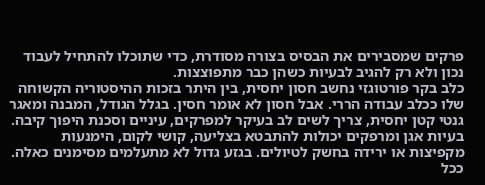פרקים שמסבירים את הבסיס בצורה מסודרת, כדי שתוכלו להתחיל לעבוד נכון ולא רק להגיב לבעיות כשהן כבר מתפוצצות.
כלב בקר פורטוגזי נחשב חסון יחסית, בין היתר בזכות ההיסטוריה הקשוחה שלו ככלב עבודה הררי. אבל חסון לא אומר חסין. בגלל הגודל, המבנה ומאגר גנטי קטן יחסית, צריך לשים לב בעיקר למפרקים, עיניים וסכנת היפוך קיבה.
בעיות אגן ומרפקים יכולות להתבטא בצליעה, קושי לקום, הימנעות מקפיצות או ירידה בחשק לטיולים. בגזע גדול לא מתעלמים מסימנים כאלה. ככל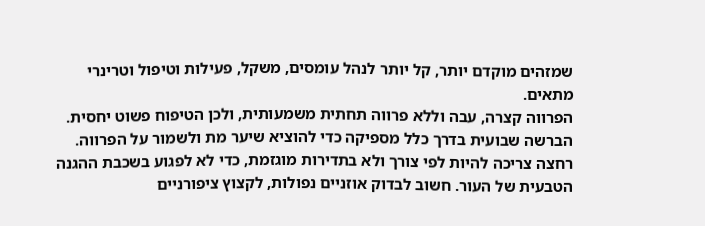שמזהים מוקדם יותר, קל יותר לנהל עומסים, משקל, פעילות וטיפול וטרינרי מתאים.
הפרווה קצרה, עבה וללא פרווה תחתית משמעותית, ולכן הטיפוח פשוט יחסית. הברשה שבועית בדרך כלל מספיקה כדי להוציא שיער מת ולשמור על הפרווה. רחצה צריכה להיות לפי צורך ולא בתדירות מוגזמת, כדי לא לפגוע בשכבת ההגנה הטבעית של העור. חשוב לבדוק אוזניים נפולות, לקצוץ ציפורניים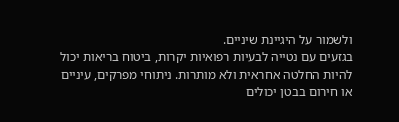ולשמור על היגיינת שיניים.
בגזעים עם נטייה לבעיות רפואיות יקרות, ביטוח בריאות יכול להיות החלטה אחראית ולא מותרות. ניתוחי מפרקים, עיניים או חירום בבטן יכולים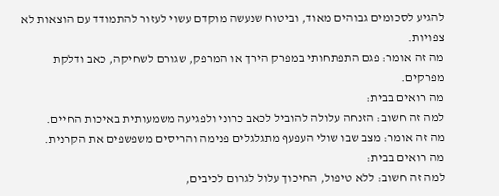להגיע לסכומים גבוהים מאוד, וביטוח שנעשה מוקדם עשוי לעזור להתמודד עם הוצאות לא צפויות.
מה זה אומר: פגם התפתחותי במפרק הירך או המרפק, שגורם לשחיקה, כאב ודלקת מפרקים.
מה רואים בבית:
למה זה חשוב: הזנחה עלולה להוביל לכאב כרוני ולפגיעה משמעותית באיכות החיים.
מה זה אומר: מצב שבו שולי העפעף מתגלגלים פנימה והריסים משפשפים את הקרנית.
מה רואים בבית:
למה זה חשוב: ללא טיפול, החיכוך עלול לגרום לכיבים,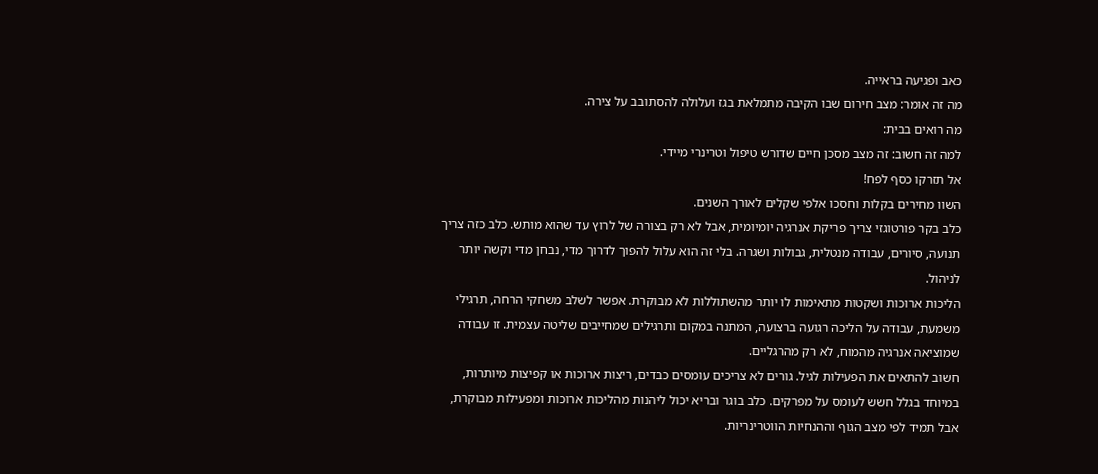כאב ופגיעה בראייה.
מה זה אומר: מצב חירום שבו הקיבה מתמלאת בגז ועלולה להסתובב על צירה.
מה רואים בבית:
למה זה חשוב: זה מצב מסכן חיים שדורש טיפול וטרינרי מיידי.
אל תזרקו כסף לפח!
השוו מחירים בקלות וחסכו אלפי שקלים לאורך השנים.
כלב בקר פורטוגזי צריך פריקת אנרגיה יומיומית, אבל לא רק בצורה של לרוץ עד שהוא מותש. כלב כזה צריך תנועה, סיורים, עבודה מנטלית, גבולות ושגרה. בלי זה הוא עלול להפוך לדרוך מדי, נבחן מדי וקשה יותר לניהול.
הליכות ארוכות ושקטות מתאימות לו יותר מהשתוללות לא מבוקרת. אפשר לשלב משחקי הרחה, תרגילי משמעת, עבודה על הליכה רגועה ברצועה, המתנה במקום ותרגילים שמחייבים שליטה עצמית. זו עבודה שמוציאה אנרגיה מהמוח, לא רק מהרגליים.
חשוב להתאים את הפעילות לגיל. גורים לא צריכים עומסים כבדים, ריצות ארוכות או קפיצות מיותרות, במיוחד בגלל חשש לעומס על מפרקים. כלב בוגר ובריא יכול ליהנות מהליכות ארוכות ומפעילות מבוקרת, אבל תמיד לפי מצב הגוף וההנחיות הווטרינריות.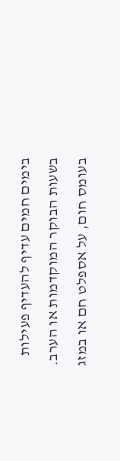בימים חמים עדיף להעדיף פעילות בשעות הבוקר המוקדמות או הערב. בעומס חום, על אספלט חם או במזג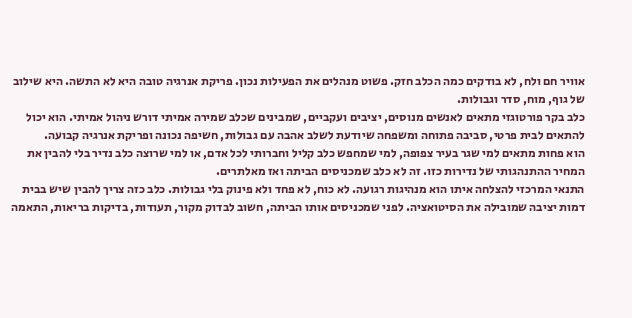אוויר חם ולח, לא בודקים כמה הכלב חזק. פשוט מנהלים את הפעילות נכון. פריקת אנרגיה טובה היא לא התשה. היא שילוב של גוף, מוח, סדר וגבולות.
כלב בקר פורטוגזי מתאים לאנשים מנוסים, יציבים ועקביים, שמבינים שכלב שמירה אמיתי דורש ניהול אמיתי. הוא יכול להתאים לבית פרטי, סביבה פתוחה ומשפחה שיודעת לשלב אהבה עם גבולות, חשיפה נכונה ופריקת אנרגיה קבועה.
הוא פחות מתאים למי שגר בעיר צפופה, למי שמחפש כלב קליל וחברותי לכל אדם, או למי שרוצה כלב נדיר בלי להבין את המחיר ההתנהגותי של נדירות כזו. זה לא כלב שמכניסים הביתה ואז מאלתרים.
התנאי המרכזי להצלחה איתו הוא מנהיגות רגועה. לא כוח, לא פחד ולא פינוק בלי גבולות. כלב כזה צריך להבין שיש בבית דמות יציבה שמובילה את הסיטואציה. לפני שמכניסים אותו הביתה, חשוב לבדוק מקור, תעודות, בדיקות בריאות, התאמה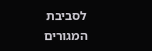לסביבת המגורים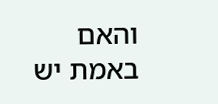והאם באמת יש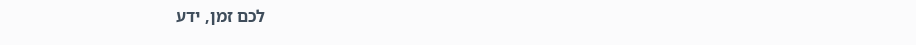לכם זמן, ידע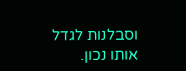וסבלנות לגדל אותו נכון.